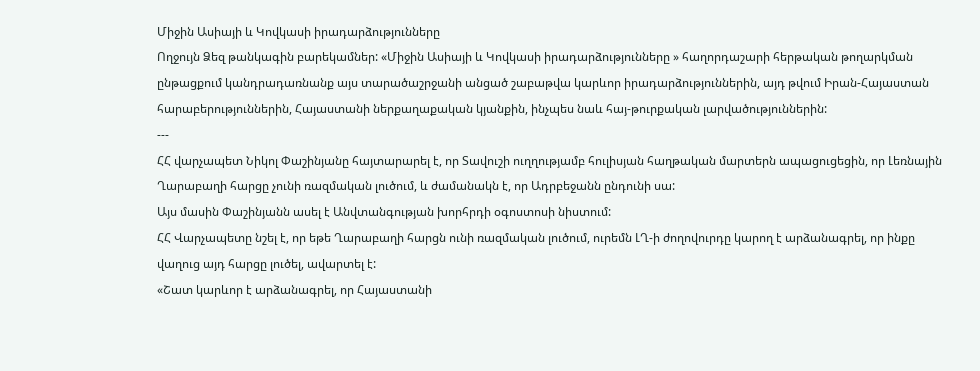Միջին Ասիայի և Կովկասի իրադարձությունները
Ողջույն Ձեզ թանկագին բարեկամներ: «Միջին Ասիայի և Կովկասի իրադարձությունները » հաղորդաշարի հերթական թողարկման ընթացքում կանդրադառնանք այս տարածաշրջանի անցած շաբաթվա կարևոր իրադարձություններին, այդ թվում Իրան-Հայաստան հարաբերություններին, Հայաստանի ներքաղաքական կյանքին, ինչպես նաև հայ-թուրքական լարվածություններին:
---
ՀՀ վարչապետ Նիկոլ Փաշինյանը հայտարարել է, որ Տավուշի ուղղությամբ հուլիսյան հաղթական մարտերն ապացուցեցին, որ Լեռնային Ղարաբաղի հարցը չունի ռազմական լուծում, և ժամանակն է, որ Ադրբեջանն ընդունի սա:
Այս մասին Փաշինյանն ասել է Անվտանգության խորհրդի օգոստոսի նիստում:
ՀՀ Վարչապետը նշել է, որ եթե Ղարաբաղի հարցն ունի ռազմական լուծում, ուրեմն ԼՂ-ի ժողովուրդը կարող է արձանագրել, որ ինքը վաղուց այդ հարցը լուծել, ավարտել է:
«Շատ կարևոր է արձանագրել, որ Հայաստանի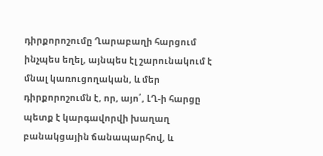դիրքորոշումը Ղարաբաղի հարցում ինչպես եղել, այնպես էլ շարունակում է մնալ կառուցողական, և մեր դիրքորոշումն է, որ, այո՛, ԼՂ-ի հարցը պետք է կարգավորվի խաղաղ բանակցային ճանապարհով, և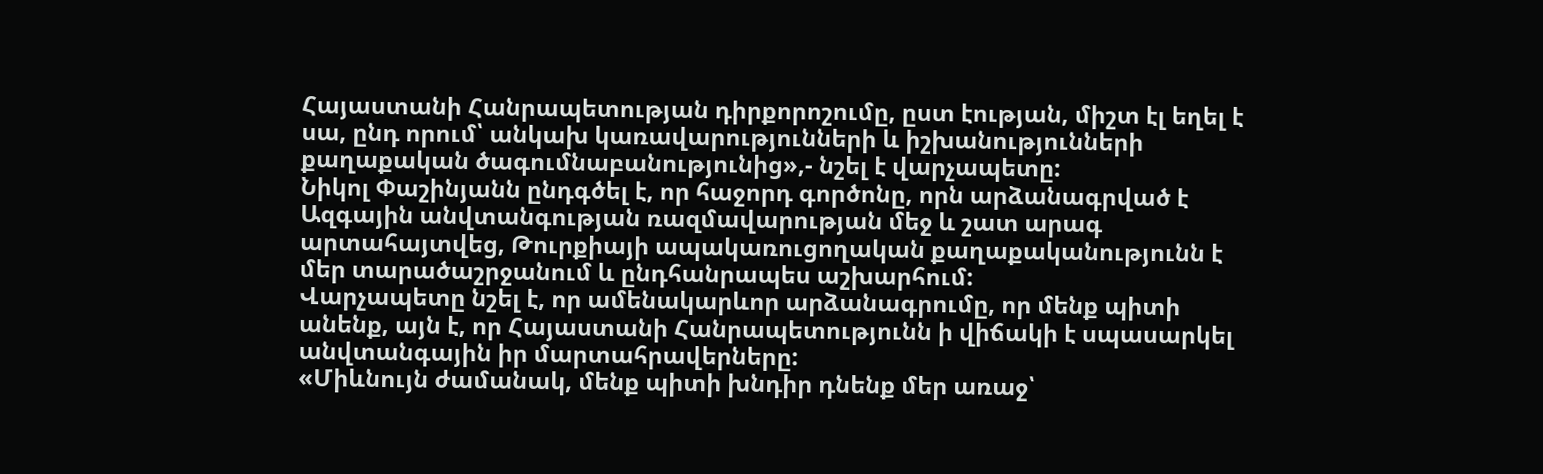Հայաստանի Հանրապետության դիրքորոշումը, ըստ էության, միշտ էլ եղել է սա, ընդ որում՝ անկախ կառավարությունների և իշխանությունների քաղաքական ծագումնաբանությունից»,- նշել է վարչապետը:
Նիկոլ Փաշինյանն ընդգծել է, որ հաջորդ գործոնը, որն արձանագրված է Ազգային անվտանգության ռազմավարության մեջ և շատ արագ արտահայտվեց, Թուրքիայի ապակառուցողական քաղաքականությունն է մեր տարածաշրջանում և ընդհանրապես աշխարհում:
Վարչապետը նշել է, որ ամենակարևոր արձանագրումը, որ մենք պիտի անենք, այն է, որ Հայաստանի Հանրապետությունն ի վիճակի է սպասարկել անվտանգային իր մարտահրավերները:
«Միևնույն ժամանակ, մենք պիտի խնդիր դնենք մեր առաջ՝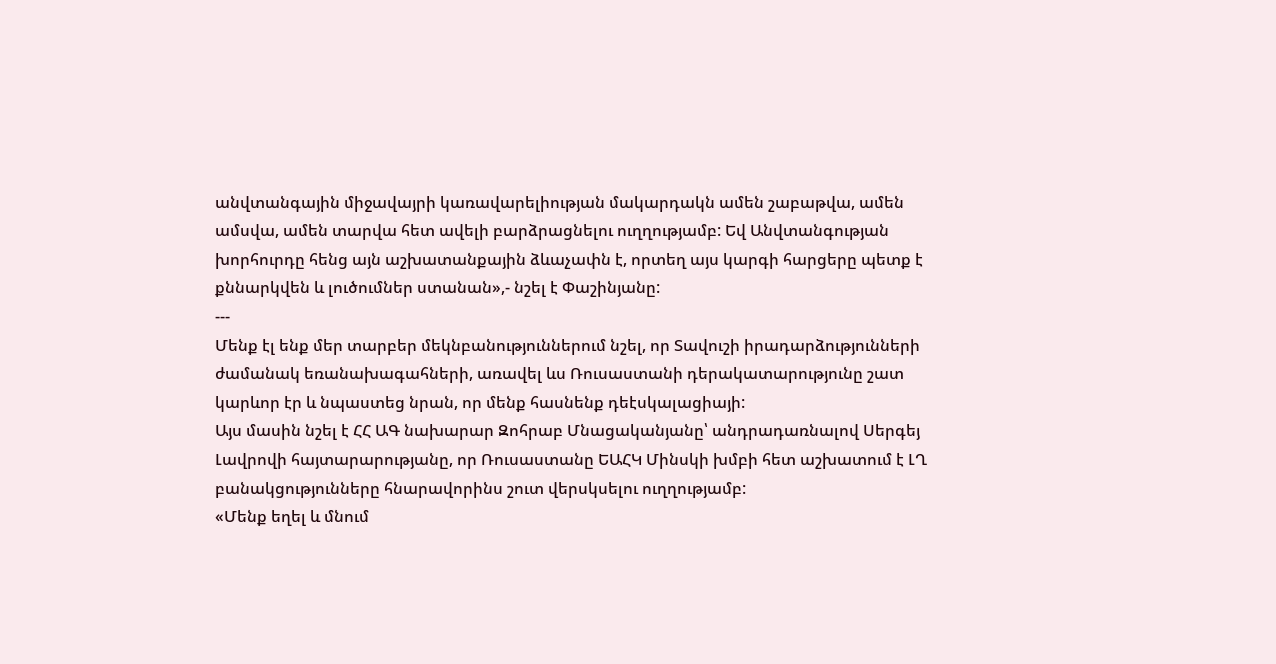անվտանգային միջավայրի կառավարելիության մակարդակն ամեն շաբաթվա, ամեն ամսվա, ամեն տարվա հետ ավելի բարձրացնելու ուղղությամբ: Եվ Անվտանգության խորհուրդը հենց այն աշխատանքային ձևաչափն է, որտեղ այս կարգի հարցերը պետք է քննարկվեն և լուծումներ ստանան»,- նշել է Փաշինյանը:
---
Մենք էլ ենք մեր տարբեր մեկնբանություններում նշել, որ Տավուշի իրադարձությունների ժամանակ եռանախագահների, առավել ևս Ռուսաստանի դերակատարությունը շատ կարևոր էր և նպաստեց նրան, որ մենք հասնենք դեէսկալացիայի:
Այս մասին նշել է ՀՀ ԱԳ նախարար Զոհրաբ Մնացականյանը՝ անդրադառնալով Սերգեյ Լավրովի հայտարարությանը, որ Ռուսաստանը ԵԱՀԿ Մինսկի խմբի հետ աշխատում է ԼՂ բանակցությունները հնարավորինս շուտ վերսկսելու ուղղությամբ:
«Մենք եղել և մնում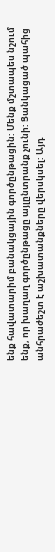ենք հավատարիմ բանակցային գործընթացին: Մենք մշտապես նշում ենք, որ խաղաղ գործընթացը այլընտրանք չունի: Ցանկացած պահից անհրաժեշտ է աշխատանքները վերսկսել: Այդ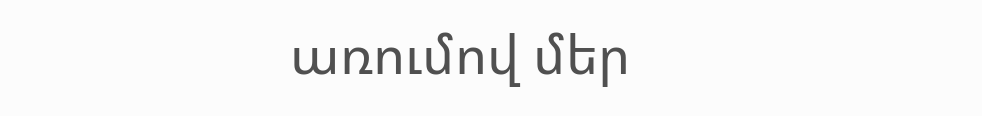առումով մեր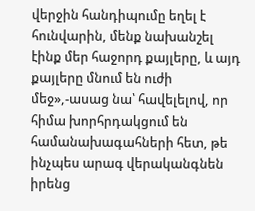վերջին հանդիպումը եղել է հունվարին, մենք նախանշել էինք մեր հաջորդ քայլերը, և այդ քայլերը մնում են ուժի մեջ»,-ասաց նա՝ հավելելով, որ հիմա խորհրդակցում են համանախագահների հետ, թե ինչպես արագ վերականգնեն իրենց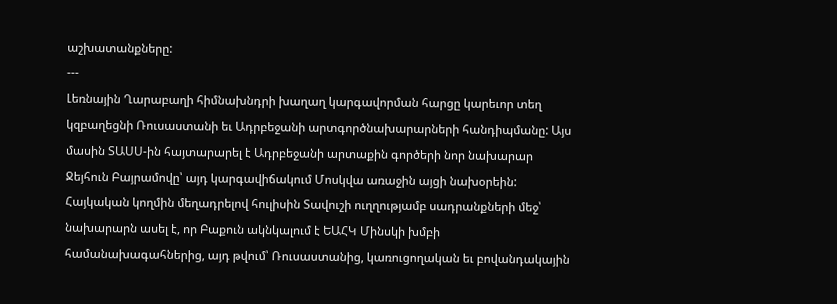աշխատանքները:
---
Լեռնային Ղարաբաղի հիմնախնդրի խաղաղ կարգավորման հարցը կարեւոր տեղ կզբաղեցնի Ռուսաստանի եւ Ադրբեջանի արտգործնախարարների հանդիպմանը: Այս մասին ՏԱՍՍ-ին հայտարարել է Ադրբեջանի արտաքին գործերի նոր նախարար Ջեյհուն Բայրամովը՝ այդ կարգավիճակում Մոսկվա առաջին այցի նախօրեին:
Հայկական կողմին մեղադրելով հուլիսին Տավուշի ուղղությամբ սադրանքների մեջ՝ նախարարն ասել է, որ Բաքուն ակնկալում է ԵԱՀԿ Մինսկի խմբի համանախագահներից, այդ թվում՝ Ռուսաստանից, կառուցողական եւ բովանդակային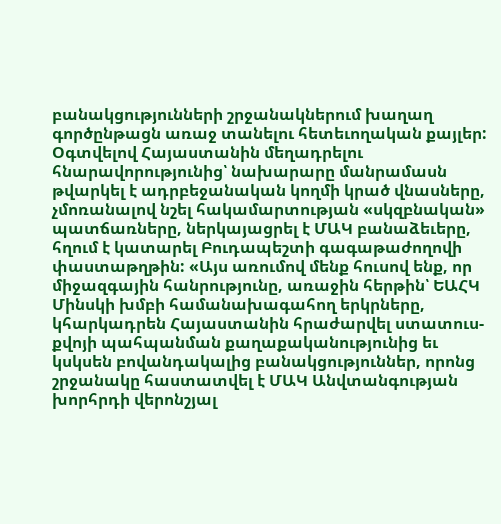բանակցությունների շրջանակներում խաղաղ գործընթացն առաջ տանելու հետեւողական քայլեր:
Օգտվելով Հայաստանին մեղադրելու հնարավորությունից՝ նախարարը մանրամասն թվարկել է ադրբեջանական կողմի կրած վնասները, չմոռանալով նշել հակամարտության «սկզբնական» պատճառները, ներկայացրել է ՄԱԿ բանաձեւերը, հղում է կատարել Բուդապեշտի գագաթաժողովի փաստաթղթին: «Այս առումով մենք հուսով ենք, որ միջազգային հանրությունը, առաջին հերթին՝ ԵԱՀԿ Մինսկի խմբի համանախագահող երկրները, կհարկադրեն Հայաստանին հրաժարվել ստատուս-քվոյի պահպանման քաղաքականությունից եւ կսկսեն բովանդակալից բանակցություններ, որոնց շրջանակը հաստատվել է ՄԱԿ Անվտանգության խորհրդի վերոնշյալ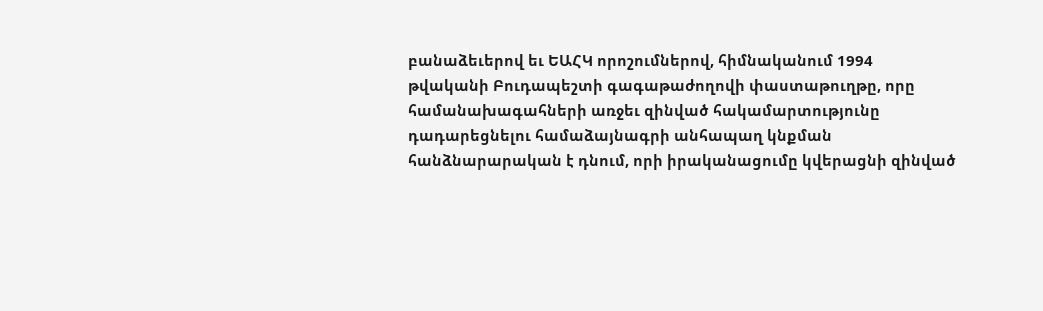բանաձեւերով եւ ԵԱՀԿ որոշումներով, հիմնականում 1994 թվականի Բուդապեշտի գագաթաժողովի փաստաթուղթը, որը համանախագահների առջեւ զինված հակամարտությունը դադարեցնելու համաձայնագրի անհապաղ կնքման հանձնարարական է դնում, որի իրականացումը կվերացնի զինված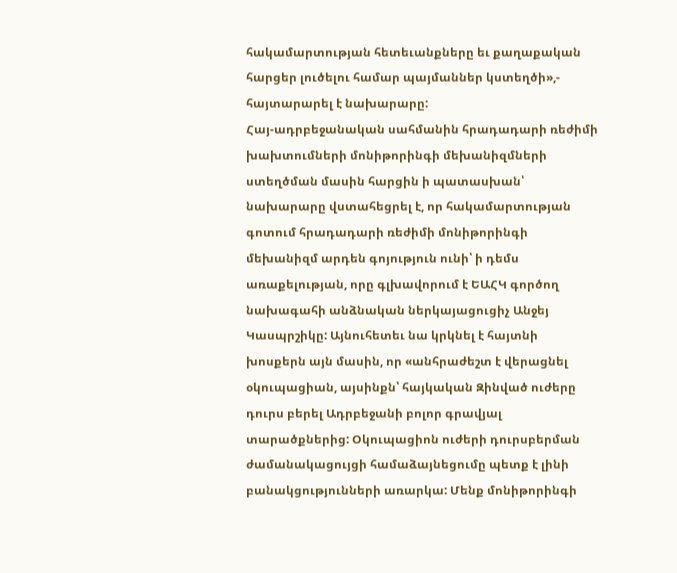հակամարտության հետեւանքները եւ քաղաքական հարցեր լուծելու համար պայմաններ կստեղծի»,- հայտարարել է նախարարը:
Հայ-ադրբեջանական սահմանին հրադադարի ռեժիմի խախտումների մոնիթորինգի մեխանիզմների ստեղծման մասին հարցին ի պատասխան՝ նախարարը վստահեցրել է, որ հակամարտության գոտում հրադադարի ռեժիմի մոնիթորինգի մեխանիզմ արդեն գոյություն ունի՝ ի դեմս առաքելության, որը գլխավորում է ԵԱՀԿ գործող նախագահի անձնական ներկայացուցիչ Անջեյ Կասպրշիկը: Այնուհետեւ նա կրկնել է հայտնի խոսքերն այն մասին, որ «անհրաժեշտ է վերացնել օկուպացիան, այսինքն՝ հայկական Զինված ուժերը դուրս բերել Ադրբեջանի բոլոր գրավյալ տարածքներից: Օկուպացիոն ուժերի դուրսբերման ժամանակացույցի համաձայնեցումը պետք է լինի բանակցությունների առարկա: Մենք մոնիթորինգի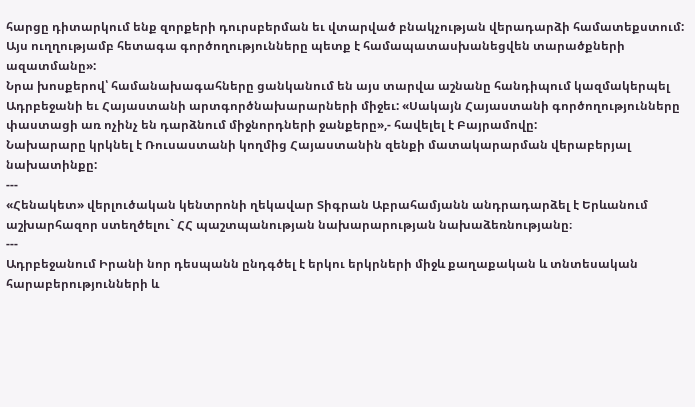հարցը դիտարկում ենք զորքերի դուրսբերման եւ վտարված բնակչության վերադարձի համատեքստում: Այս ուղղությամբ հետագա գործողությունները պետք է համապատասխանեցվեն տարածքների ազատմանը»:
Նրա խոսքերով՝ համանախագահները ցանկանում են այս տարվա աշնանը հանդիպում կազմակերպել Ադրբեջանի եւ Հայաստանի արտգործնախարարների միջեւ: «Սակայն Հայաստանի գործողությունները փաստացի առ ոչինչ են դարձնում միջնորդների ջանքերը»,- հավելել է Բայրամովը:
Նախարարը կրկնել է Ռուսաստանի կողմից Հայաստանին զենքի մատակարարման վերաբերյալ նախատինքը:
---
«Հենակետ» վերլուծական կենտրոնի ղեկավար Տիգրան Աբրահամյանն անդրադարձել է Երևանում աշխարհազոր ստեղծելու` ՀՀ պաշտպանության նախարարության նախաձեռնությանը։
---
Ադրբեջանում Իրանի նոր դեսպանն ընդգծել է երկու երկրների միջև քաղաքական և տնտեսական հարաբերությունների և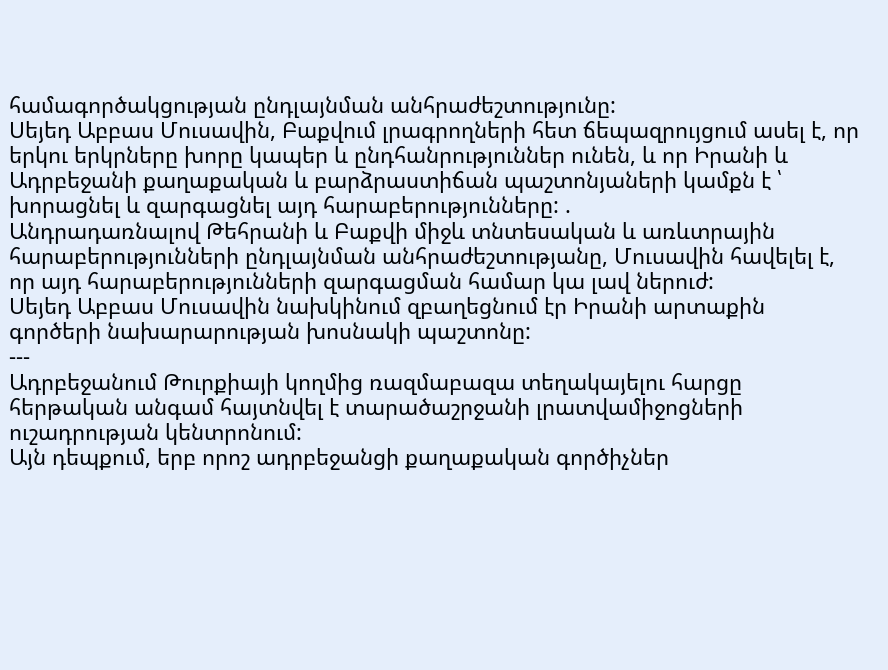համագործակցության ընդլայնման անհրաժեշտությունը:
Սեյեդ Աբբաս Մուսավին, Բաքվում լրագրողների հետ ճեպազրույցում ասել է, որ երկու երկրները խորը կապեր և ընդհանրություններ ունեն, և որ Իրանի և Ադրբեջանի քաղաքական և բարձրաստիճան պաշտոնյաների կամքն է ՝ խորացնել և զարգացնել այդ հարաբերությունները: .
Անդրադառնալով Թեհրանի և Բաքվի միջև տնտեսական և առևտրային հարաբերությունների ընդլայնման անհրաժեշտությանը, Մուսավին հավելել է, որ այդ հարաբերությունների զարգացման համար կա լավ ներուժ:
Սեյեդ Աբբաս Մուսավին նախկինում զբաղեցնում էր Իրանի արտաքին գործերի նախարարության խոսնակի պաշտոնը:
---
Ադրբեջանում Թուրքիայի կողմից ռազմաբազա տեղակայելու հարցը հերթական անգամ հայտնվել է տարածաշրջանի լրատվամիջոցների ուշադրության կենտրոնում:
Այն դեպքում, երբ որոշ ադրբեջանցի քաղաքական գործիչներ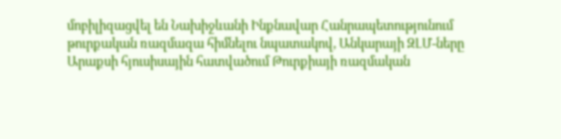մոբիլիզացվել են Նախիջևանի Ինքնավար Հանրապետությունում թուրքական ռազմազա հիմնելու նպատակով, Անկարայի ԶԼՄ-ները Արաքսի հյուսիսային հատվածում Թուրքիայի ռազմական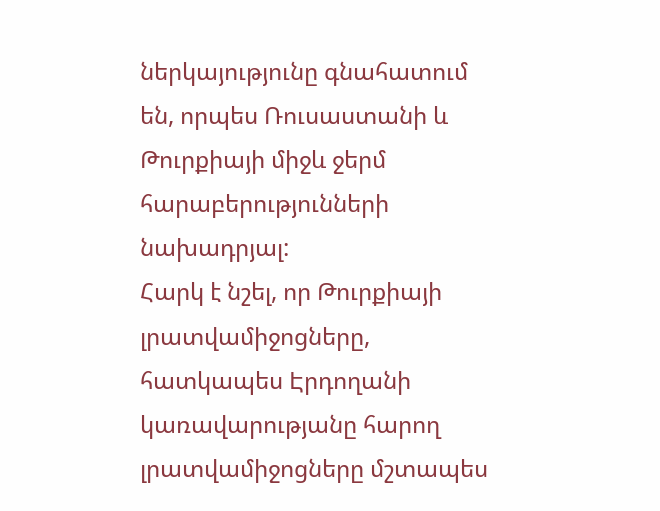ներկայությունը գնահատում են, որպես Ռուսաստանի և Թուրքիայի միջև ջերմ հարաբերությունների նախադրյալ:
Հարկ է նշել, որ Թուրքիայի լրատվամիջոցները, հատկապես Էրդողանի կառավարությանը հարող լրատվամիջոցները մշտապես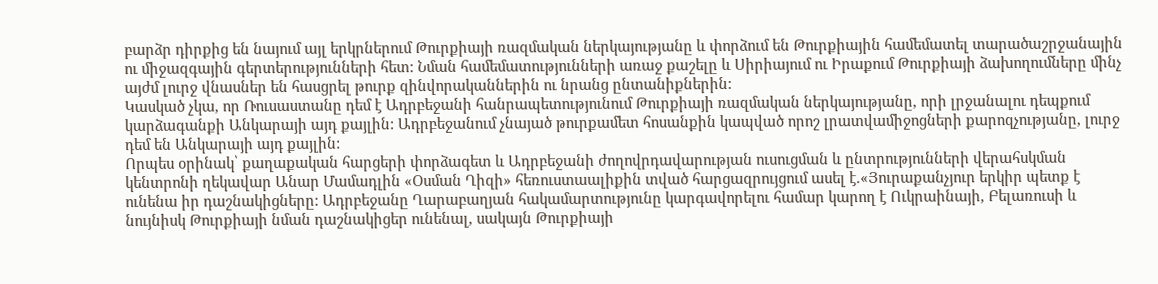բարձր դիրքից են նայում այլ երկրներում Թուրքիայի ռազմական ներկայությանը և փորձում են Թուրքիային համեմատել տարածաշրջանային ու միջազգային գերտերությունների հետ: Նման համեմատությունների առաջ քաշելը և Սիրիայում ու Իրաքում Թուրքիայի ձախողումները մինչ այժմ լուրջ վնասներ են հասցրել թուրք զինվորականներին ու նրանց ընտանիքներին:
Կասկած չկա, որ Ռուսաստանը դեմ է Ադրբեջանի հանրապետությունում Թուրքիայի ռազմական ներկայությանը, որի լրջանալու դեպքում կարձագանքի Անկարայի այդ քայլին: Ադրբեջանում չնայած թուրքամետ հոսանքին կապված որոշ լրատվամիջոցների քարոզչությանը, լուրջ դեմ են Անկարայի այդ քայլին:
Որպես օրինակ՝ քաղաքական հարցերի փորձագետ և Ադրբեջանի ժողովրդավարության ուսուցման և ընտրությունների վերահսկման կենտրոնի ղեկավար Անար Մամադլին «Օսման Ղիզի» հեռուստաալիքին տված հարցազրույցում ասել է.«Յուրաքանչյուր երկիր պետք է ունենա իր դաշնակիցները: Ադրբեջանը Ղարաբաղյան հակամարտությունը կարգավորելու համար կարող է Ուկրաինայի, Բելառուսի և նույնիսկ Թուրքիայի նման դաշնակիցեր ունենալ, սակայն Թուրքիայի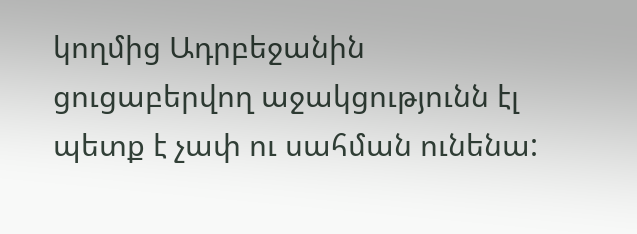կողմից Ադրբեջանին ցուցաբերվող աջակցությունն էլ պետք է չափ ու սահման ունենա: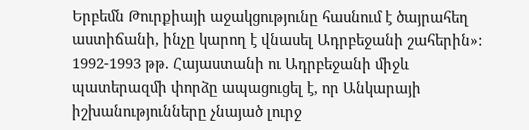Երբեմն Թուրքիայի աջակցությունը հասնում է ծայրահեղ աստիճանի, ինչը կարող է վնասել Ադրբեջանի շահերին»:
1992-1993 թթ. Հայաստանի ու Ադրբեջանի միջև պատերազմի փորձը ապացուցել է, որ Անկարայի իշխանությունները չնայած լուրջ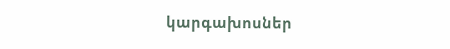կարգախոսներ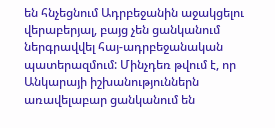են հնչեցնում Ադրբեջանին աջակցելու վերաբերյալ, բայց չեն ցանկանում ներգրավվել հայ-ադրբեջանական պատերազմում: Մինչդեռ թվում է, որ Անկարայի իշխանություններն առավելաբար ցանկանում են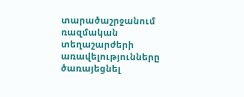տարածաշրջանում ռազմական տեղաշարժերի առավելությունները ծառայեցնել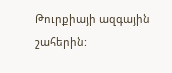Թուրքիայի ազգային շահերին: